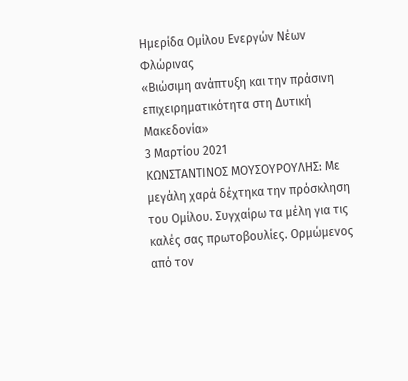Ημερίδα Ομίλου Ενεργών Νέων Φλώρινας
«Βιώσιμη ανάπτυξη και την πράσινη επιχειρηματικότητα στη Δυτική Μακεδονία»
3 Μαρτίου 2021
ΚΩΝΣΤΑΝΤΙΝΟΣ ΜΟΥΣΟΥΡΟΥΛΗΣ: Με μεγάλη χαρά δέχτηκα την πρόσκληση του Ομίλου. Συγχαίρω τα μέλη για τις καλές σας πρωτοβουλίες. Ορμώμενος από τον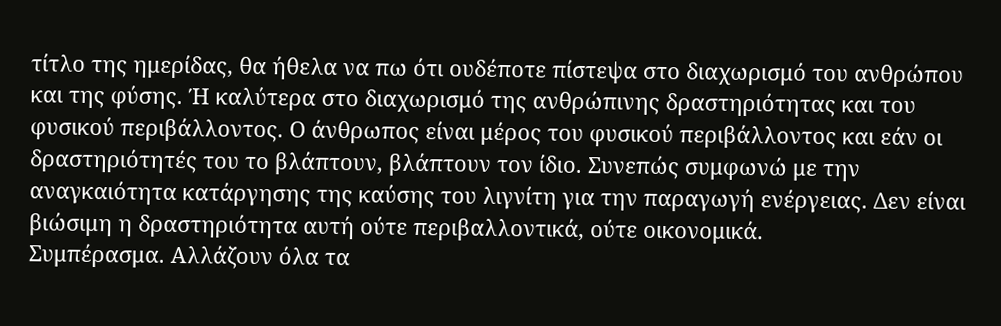τίτλο της ημερίδας, θα ήθελα να πω ότι ουδέποτε πίστεψα στο διαχωρισμό του ανθρώπου και της φύσης. Ή καλύτερα στο διαχωρισμό της ανθρώπινης δραστηριότητας και του φυσικού περιβάλλοντος. Ο άνθρωπος είναι μέρος του φυσικού περιβάλλοντος και εάν οι δραστηριότητές του το βλάπτουν, βλάπτουν τον ίδιο. Συνεπώς συμφωνώ με την αναγκαιότητα κατάργησης της καύσης του λιγνίτη για την παραγωγή ενέργειας. Δεν είναι βιώσιμη η δραστηριότητα αυτή ούτε περιβαλλοντικά, ούτε οικονομικά.
Συμπέρασμα. Αλλάζουν όλα τα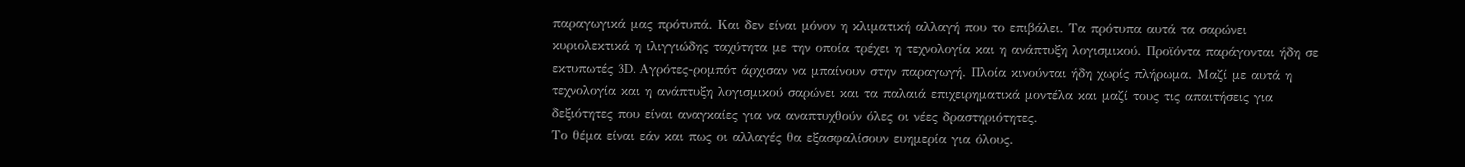παραγωγικά μας πρότυπά. Και δεν είναι μόνον η κλιματική αλλαγή που το επιβάλει. Τα πρότυπα αυτά τα σαρώνει κυριολεκτικά η ιλιγγιώδης ταχύτητα με την οποία τρέχει η τεχνολογία και η ανάπτυξη λογισμικού. Προϊόντα παράγονται ήδη σε εκτυπωτές 3D. Αγρότες-ρομπότ άρχισαν να μπαίνουν στην παραγωγή. Πλοία κινούνται ήδη χωρίς πλήρωμα. Μαζί με αυτά η τεχνολογία και η ανάπτυξη λογισμικού σαρώνει και τα παλαιά επιχειρηματικά μοντέλα και μαζί τους τις απαιτήσεις για δεξιότητες που είναι αναγκαίες για να αναπτυχθούν όλες οι νέες δραστηριότητες.
Το θέμα είναι εάν και πως οι αλλαγές θα εξασφαλίσουν ευημερία για όλους.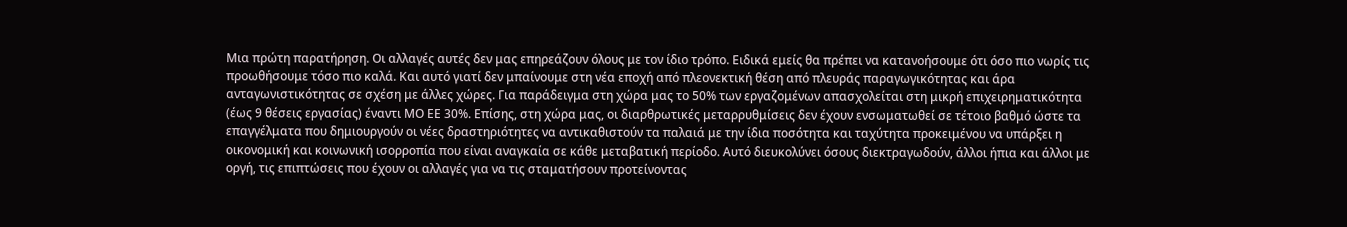Μια πρώτη παρατήρηση. Οι αλλαγές αυτές δεν μας επηρεάζουν όλους με τον ίδιο τρόπο. Ειδικά εμείς θα πρέπει να κατανοήσουμε ότι όσο πιο νωρίς τις προωθήσουμε τόσο πιο καλά. Και αυτό γιατί δεν μπαίνουμε στη νέα εποχή από πλεονεκτική θέση από πλευράς παραγωγικότητας και άρα ανταγωνιστικότητας σε σχέση με άλλες χώρες. Για παράδειγμα στη χώρα μας το 50% των εργαζομένων απασχολείται στη μικρή επιχειρηματικότητα (έως 9 θέσεις εργασίας) έναντι ΜΟ ΕΕ 30%. Επίσης, στη χώρα μας, οι διαρθρωτικές μεταρρυθμίσεις δεν έχουν ενσωματωθεί σε τέτοιο βαθμό ώστε τα επαγγέλματα που δημιουργούν οι νέες δραστηριότητες να αντικαθιστούν τα παλαιά με την ίδια ποσότητα και ταχύτητα προκειμένου να υπάρξει η οικονομική και κοινωνική ισορροπία που είναι αναγκαία σε κάθε μεταβατική περίοδο. Αυτό διευκολύνει όσους διεκτραγωδούν, άλλοι ήπια και άλλοι με οργή, τις επιπτώσεις που έχουν οι αλλαγές για να τις σταματήσουν προτείνοντας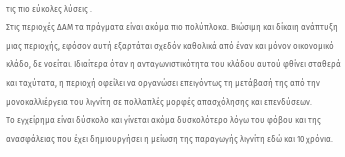τις πιο εύκολες λύσεις .
Στις περιοχές ΔΑΜ τα πράγματα είναι ακόμα πιο πολύπλοκα. Βιώσιμη και δίκαιη ανάπτυξη μιας περιοχής, εφόσον αυτή εξαρτάται σχεδόν καθολικά από έναν και μόνον οικονομικό κλάδο, δε νοείται. Ιδιαίτερα όταν η ανταγωνιστικότητα του κλάδου αυτού φθίνει σταθερά και ταχύτατα, η περιοχή οφείλει να οργανώσει επειγόντως τη μετάβασή της από την μονοκαλλιέργεια του λιγνίτη σε πολλαπλές μορφές απασχόλησης και επενδύσεων.
Το εγχείρημα είναι δύσκολο και γίνεται ακόμα δυσκολότερο λόγω του φόβου και της ανασφάλειας που έχει δημιουργήσει η μείωση της παραγωγής λιγνίτη εδώ και 10 χρόνια.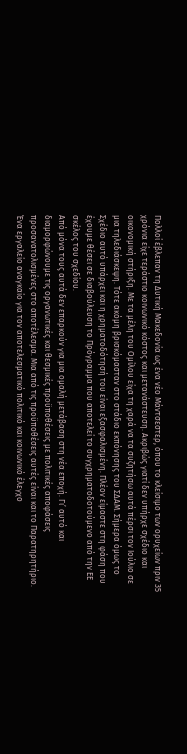Πολλοί έβλεπαν τη Δυτική Μακεδονία ως ένα νέο Μάντσεστερ, όπου το κλείσιμο των ορυχείων πριν 35 χρόνια είχε τεράστιο κοινωνικό κόστος και μετανάστευση. Ακριβώς γιατί δεν υπήρχε σχέδιο και οικονομική στήριξη. Με τα μέλη του Ομίλου είχα τη χαρά να τα συζητήσω αυτά πέρσι τον Ιούλιο σε μια τηλεδιάσκεψη. Τότε ακόμη βρισκόμασταν στο στάδιο εκπόνησης του ΣΔΑΜ. Σήμερα όμως το Σχέδιο αυτό υπάρχει και η χρηματοδότησή του είναι εξασφαλισμένη. Πλέον είμαστε στη φάση που έχουμε θέσει σε διαβούλευση το Πρόγραμμα που αποτελεί το συγχρηματοδοτούμενο από την ΕΕ σκέλος του σχεδίου.
Από μόνα τους αυτά δεν επαρκούν για μια ομαλή μετάβαση στη νέα εποχή. Γι’ αυτό και διαμορφώνουμε τις οργανωτικές και θεσμικές προϋποθέσεις με πολιτικές αποφάσεις προσανατολισμένες στο αποτέλεσμα. Μια από τις προϋποθέσεις αυτές είναι και το Παρατηρητήριο. Ένα εργαλείο αναγκαίο για τον αποτελεσματικό πολιτικό και κοινωνικό έλεγχο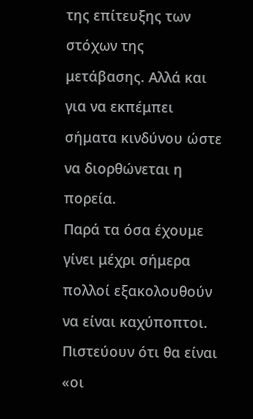της επίτευξης των στόχων της μετάβασης. Αλλά και για να εκπέμπει σήματα κινδύνου ώστε να διορθώνεται η πορεία.
Παρά τα όσα έχουμε γίνει μέχρι σήμερα πολλοί εξακολουθούν να είναι καχύποπτοι. Πιστεύουν ότι θα είναι «οι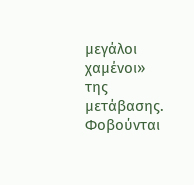μεγάλοι χαμένοι» της μετάβασης. Φοβούνται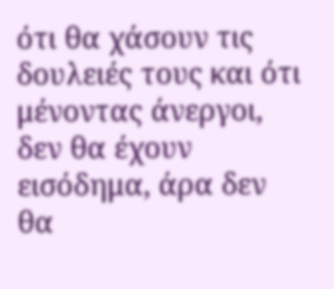ότι θα χάσουν τις δουλειές τους και ότι μένοντας άνεργοι, δεν θα έχουν εισόδημα, άρα δεν θα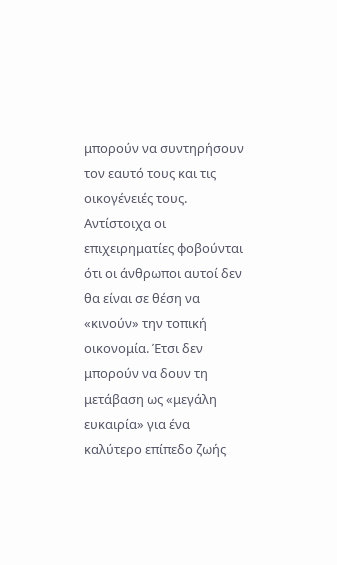μπορούν να συντηρήσουν τον εαυτό τους και τις οικογένειές τους. Αντίστοιχα οι επιχειρηματίες φοβούνται ότι οι άνθρωποι αυτοί δεν θα είναι σε θέση να «κινούν» την τοπική οικονομία. Έτσι δεν μπορούν να δουν τη μετάβαση ως «μεγάλη ευκαιρία» για ένα καλύτερο επίπεδο ζωής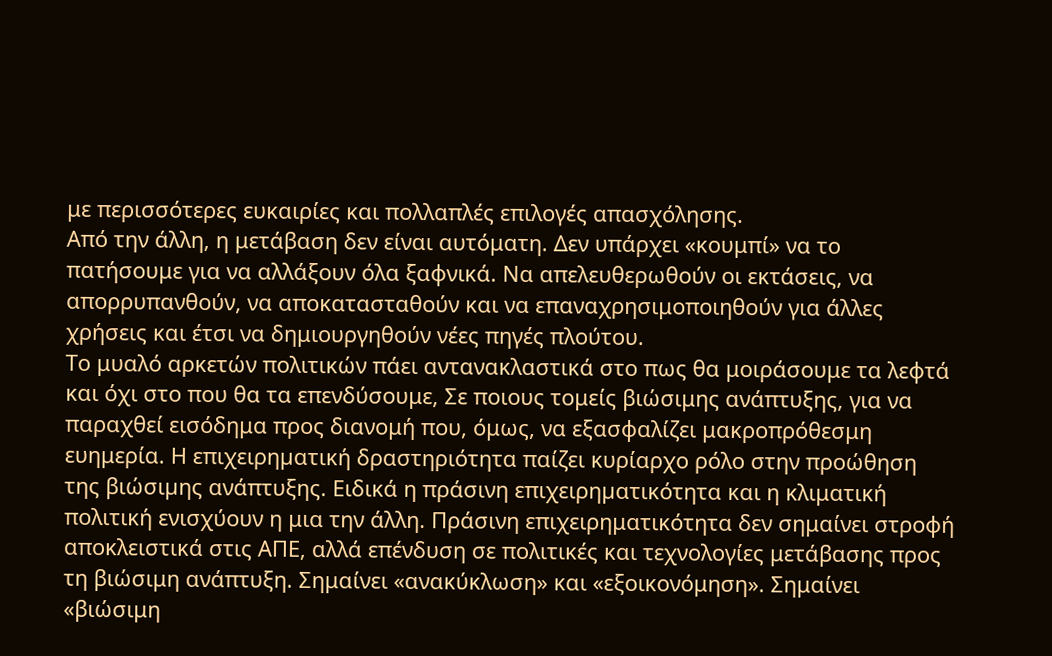με περισσότερες ευκαιρίες και πολλαπλές επιλογές απασχόλησης.
Από την άλλη, η μετάβαση δεν είναι αυτόματη. Δεν υπάρχει «κουμπί» να το πατήσουμε για να αλλάξουν όλα ξαφνικά. Να απελευθερωθούν οι εκτάσεις, να απορρυπανθούν, να αποκατασταθούν και να επαναχρησιμοποιηθούν για άλλες χρήσεις και έτσι να δημιουργηθούν νέες πηγές πλούτου.
Το μυαλό αρκετών πολιτικών πάει αντανακλαστικά στο πως θα μοιράσουμε τα λεφτά και όχι στο που θα τα επενδύσουμε, Σε ποιους τομείς βιώσιμης ανάπτυξης, για να παραχθεί εισόδημα προς διανομή που, όμως, να εξασφαλίζει μακροπρόθεσμη ευημερία. Η επιχειρηµατική δραστηριότητα παίζει κυρίαρχο ρόλο στην προώθηση της βιώσιµης ανάπτυξης. Ειδικά η πράσινη επιχειρηµατικότητα και η κλιματική πολιτική ενισχύουν η μια την άλλη. Πράσινη επιχειρηματικότητα δεν σημαίνει στροφή αποκλειστικά στις ΑΠΕ, αλλά επένδυση σε πολιτικές και τεχνολογίες μετάβασης προς τη βιώσιμη ανάπτυξη. Σημαίνει «ανακύκλωση» και «εξοικονόμηση». Σημαίνει «βιώσιμη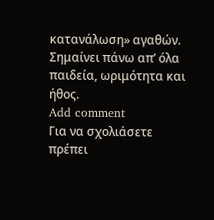κατανάλωση» αγαθών. Σημαίνει πάνω απ’ όλα παιδεία, ωριμότητα και ήθος.
Add comment
Για να σχολιάσετε πρέπει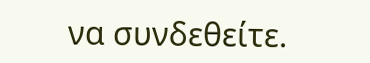να συνδεθείτε.